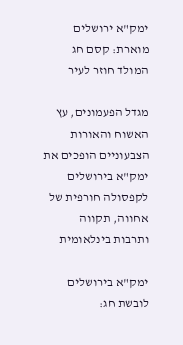ימק"א ירושלים מוארת: קסם חג המולד חוזר לעיר

מגדל הפעמונים, עץ האשוח והאורות הצבעוניים הופכים את ימק"א בירושלים לקפסולה חורפית של אחווה, תקווה ותרבות בינלאומית

ימק"א בירושלים לובשת חג: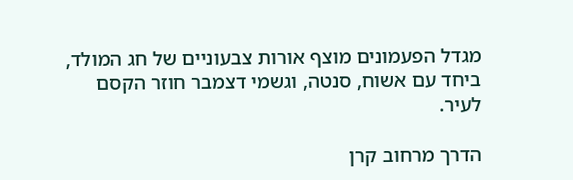מגדל הפעמונים מוצף אורות צבעוניים של חג המולד, ביחד עם אשוח, סנטה, וגשמי דצמבר חוזר הקסם לעיר.

הדרך מרחוב קרן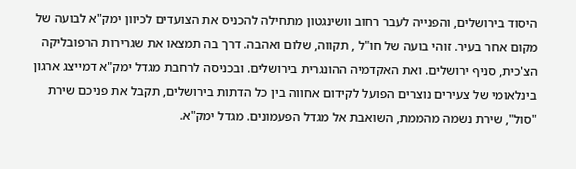היסוד בירושלים, והפנייה לעבר רחוב וושינגטון מתחילה להכניס את הצועדים לכיוון ימק"א לבועה של מקום אחר בעיר. זוהי בועה של חו"ל , תקווה, שלום ואהבה. דרך בה תמצאו את שגרירות הרפובליקה הצ'כית, סניף ירושלים. ואת האקדמיה ההונגרית בירושלים. ובכניסה לרחבת מגדל ימק"א דמייצג ארגון בינלאומי של צעירים נוצרים הפועל לקידום אחווה בין כל הדתות בירושלים, תקבל את פניכם שירת "סול", שירת נשמה מהממת, השואבת אל מגדל הפעמונים. מגדל ימק"א.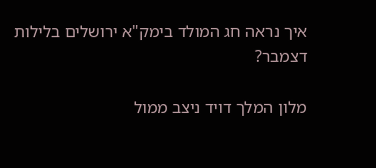איך נראה חג המולד בימק"א ירושלים בלילות דצמבר?

מלון המלך דויד ניצב ממול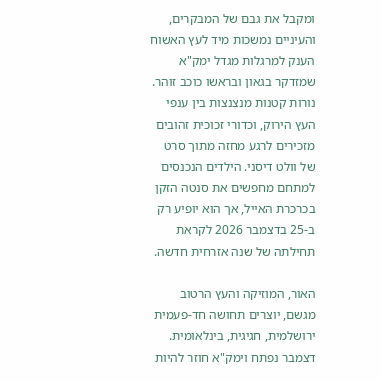ומקבל את גבם של המבקרים, והעיניים נמשכות מיד לעץ האשוח הענק למרגלות מגדל ימק"א שמזדקר בגאון ובראשו כוכב זוהר. נורות קטנות מנצנצות בין ענפי העץ הירוק, וכדורי זכוכית זהובים מזכירים לרגע מחזה מתוך סרט של וולט דיסני. הילדים הנכנסים למתחם מחפשים את סנטה הזקן בכרכרת האייל, אך הוא יופיע רק ב-25 בדצמבר 2026 לקראת תחילתה של שנה אזרחית חדשה.

האור, המוזיקה והעץ הרטוב מגשם, יוצרים תחושה חד-פעמית ירושלמית, חגיגית, בינלאומית. דצמבר נפתח וימק"א חוזר להיות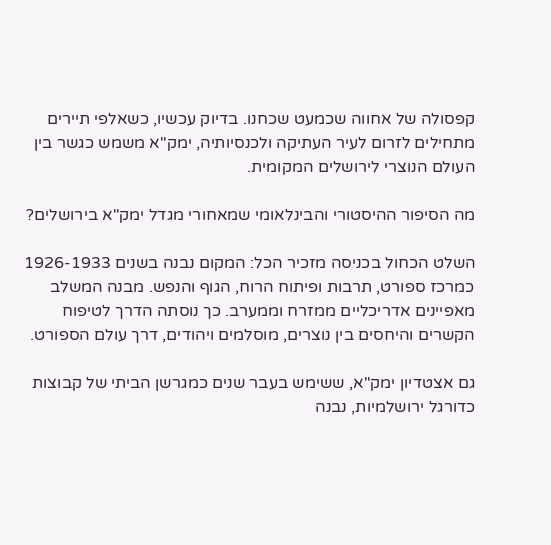קפסולה של אחווה שכמעט שכחנו. בדיוק עכשיו, כשאלפי תיירים מתחילים לזרום לעיר העתיקה ולכנסיותיה, ימק"א משמש כגשר בין העולם הנוצרי לירושלים המקומית.

מה הסיפור ההיסטורי והבינלאומי שמאחורי מגדל ימק"א בירושלים?

השלט הכחול בכניסה מזכיר הכל: המקום נבנה בשנים 1926-1933 כמרכז ספורט, תרבות ופיתוח הרוח, הגוף והנפש. מבנה המשלב מאפיינים אדריכליים ממזרח וממערב. כך נוסתה הדרך לטיפוח הקשרים והיחסים בין נוצרים, מוסלמים ויהודים, דרך עולם הספורט.

גם אצטדיון ימק"א, ששימש בעבר שנים כמגרשן הביתי של קבוצות כדורגל ירושלמיות, נבנה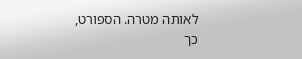לאותה מטרה. הספורט, כך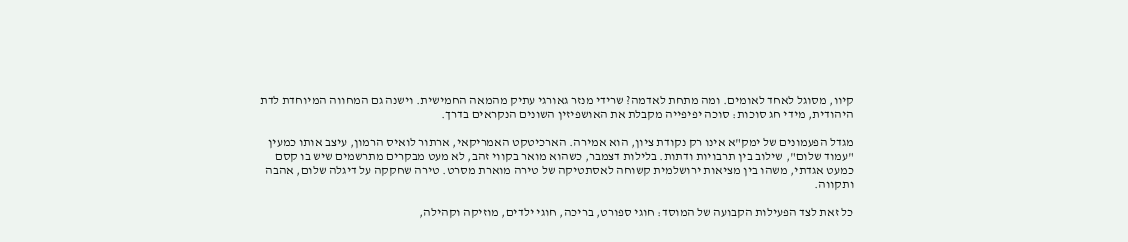קיוו, מסוגל לאחד לאומים. ומה מתחת לאדמה? שרידי מנזר גאורגי עתיק מהמאה החמישית. וישנה גם המחווה המיוחדת לדת היהודית, מידי חג סוכות: סוכה יפיפייה מקבלת את האושפיזין השונים הנקראים בדרך.

מגדל הפעמונים של ימק"א אינו רק נקודת ציון, הוא אמירה. הארכיטקט האמריקאי, ארתור לואיס הרמון, עיצב אותו כמעין "עמוד שלום", שילוב בין תרבויות ודתות. בלילות דצמבר, כשהוא מואר בקווי זהב, לא מעט מבקרים מתרשמים שיש בו קסם כמעט אגדתי, משהו בין מציאות ירושלמית קשוחה לאסתטיקה של טירה מוארת מסרט. טירה שחקקה על דיגלה שלום, אהבה ותקווה.

כל זאת לצד הפעילות הקבועה של המוסד: חוגי ספורט, בריכה, חוגי ילדים, מוזיקה וקהילה,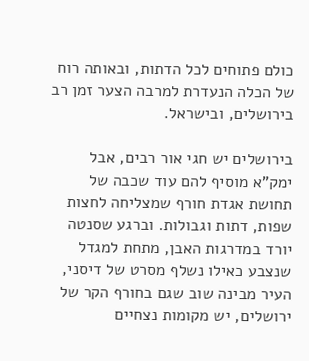כולם פתוחים לכל הדתות, ובאותה רוח של הכלה הנעדרת למרבה הצער זמן רב בירושלים, ובישראל.

בירושלים יש חגי אור רבים, אבל ימק"א מוסיף להם עוד שכבה של תחושת אגדת חורף שמצליחה לחצות שפות, דתות וגבולות. וברגע שסנטה יורד במדרגות האבן, מתחת למגדל שנצבע כאילו נשלף מסרט של דיסני, העיר מבינה שוב שגם בחורף הקר של ירושלים, יש מקומות נצחיים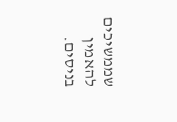שממשיכים להאמין בניסים.